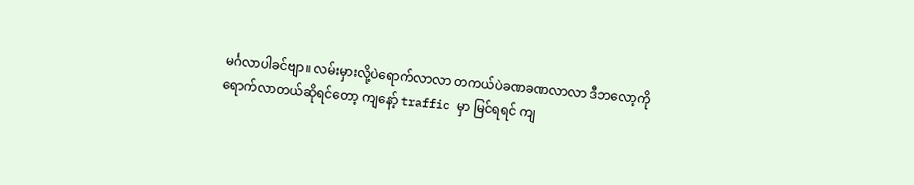မင်္ဂလာပါခင်ဗျာ။ လမ်းမှားလို့ပဲရောက်လာလာ တကယ်ပဲခဏခဏလာလာ ဒီဘလော့ကို ရောက်လာတယ်ဆိုရင်တော့ ကျနော့် traffic မှာ မြင်ရရင် ကျ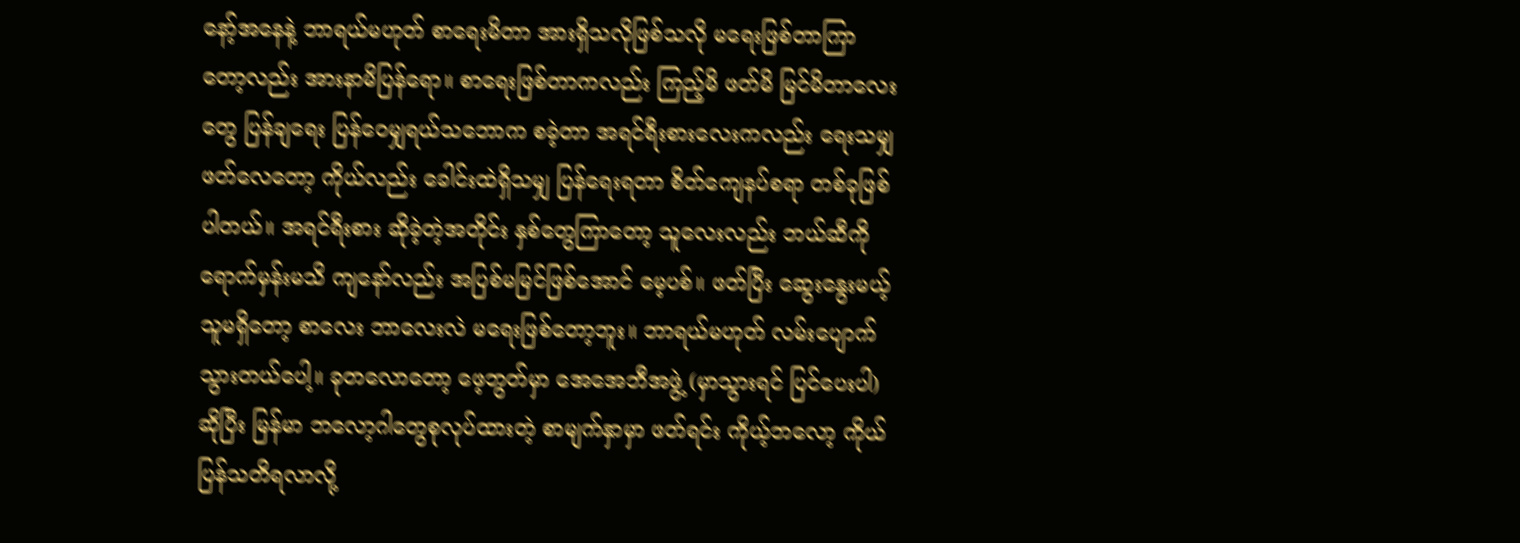နော့်အနေနဲ့ ဘာရယ်မဟုတ် စာရေးမိတာ အားရှိသလိုဖြစ်သလို မရေးဖြစ်တာကြာတော့လည်း အားနာမိပြန်ရော။ စာရေးဖြစ်တာကလည်း ကြည့်မိ ဖတ်မိ မြင်မိတာလေးတွေ ပြန်ချရေး ပြန်ဝေမျှရယ်သဘောက စခဲ့တာ အရင်ရီးစားလေးကလည်း ရေးသမျှဖတ်လေတော့ ကိုယ်လည်း ခေါင်းထဲရှိသမျှ ပြန်ရေးရတာ စိတ်ကျေနပ်စရာ တစ်ခုဖြစ်ပါတယ်။ အရင်ရီးစား ဆိုခဲ့တဲ့အတိုင်း နှစ်တွေကြာတော့ သူလေးလည်း ဘယ်ဆီကိုရောက်မှန်းမသိ ကျနော်လည်း အပြစ်မမြင်ဖြစ်အောင် မေ့ပစ်။ ဖတ်ပြီး ဆွေးနွေးမယ့်သူမရှိတော့ စာလေး ဘာလေးလဲ မရေးဖြစ်တော့ဘူး။ ဘာရယ်မဟုတ် လမ်းပျောက်သွားတယ်ပေါ့။ ခုတလောတော့ ဖေ့ဘွတ်မှာ အေအေဘီအဖွဲ့ (မှာသွားရင် ပြင်ပေးပါ) ဆိုပြီး မြန်မာ ဘလော့ဂါတွေစုလုပ်ထားတဲ့ စာမျက်နှာမှာ ဖတ်ရင်း ကိုယ့်ဘလော့ ကိုယ်ပြန်သတိရလာလို့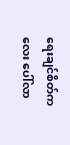ရေးချင်စိတ်ကလေး ပေါ်လာ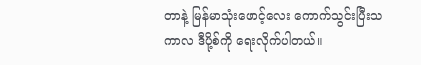တာနဲ့ မြန်မာသုံးဖောင့်လေး ကောက်သွင်းပြီးသကာလ ဒီပို့စ်ကို ရေးလိုက်ပါတယ်။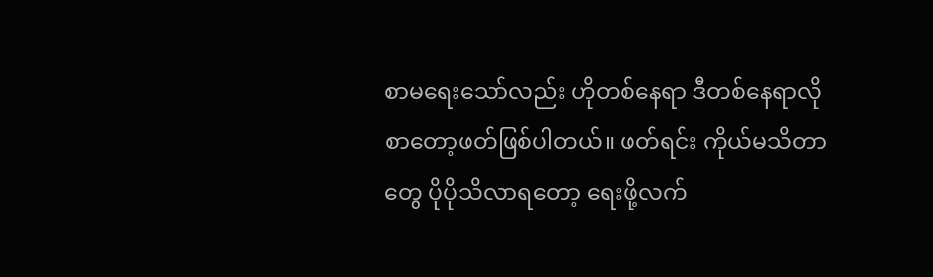စာမရေးသော်လည်း ဟိုတစ်နေရာ ဒီတစ်နေရာလို စာတော့ဖတ်ဖြစ်ပါတယ်။ ဖတ်ရင်း ကိုယ်မသိတာတွေ ပိုပိုသိလာရတော့ ရေးဖို့လက်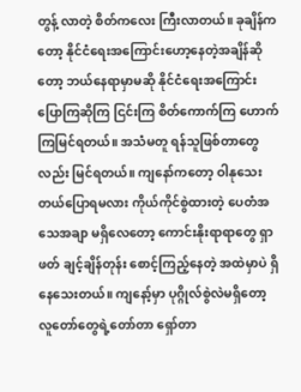တွန့် လာတဲ့ စိတ်ကလေး ကြီးလာတယ်။ ခုချိန်ကတော့ နိုင်ငံရေးအကြောင်းဟော့နေတဲ့အချိန်ဆိုတော့ ဘယ်နေရာမှာမဆို နိုင်ငံရေးအကြောင်း ပြောကြဆိုကြ ငြင်းကြ စိတ်ကောက်ကြ ဟောက်ကြမြင်ရတယ်။ အသံမတူ ရန်သူဖြစ်တာတွေလည်း မြင်ရတယ်။ ကျနော်ကတော့ ဝါနုသေးတယ်ပြောရမလား ကိုယ်ကိုင်စွဲထားတဲ့ ပေတံအသေအချာ မရှိလေတော့ ကောင်းနိုးရာရာတွေ ရှာဖတ် ချင့်ချိန်တုန်း စောင့်ကြည့်နေတဲ့ အထဲမှာပဲ ရှိနေသေးတယ်။ ကျနော့်မှာ ပုဂ္ဂိုလ်စွဲလဲမရှိတော့ လူတော်တွေရဲ့တော်တာ ရှော်တာ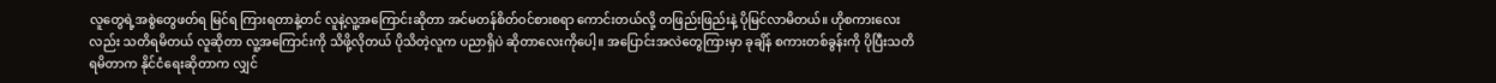လူတွေရဲ့အစွဲတွေဖတ်ရ မြင်ရ ကြားရတာနဲ့တင် လူနဲ့လူ့အကြောင်းဆိုတာ အင်မတန်စိတ်ဝင်စားစရာ ကောင်းတယ်လို့ တဖြည်းဖြည်းနဲ့ ပိုမြင်လာမိတယ်။ ဟိုစကားလေးလည်း သတိရမိတယ် လူဆိုတာ လူ့အကြောင်းကို သိဖို့လိုတယ် ပိုသိတဲ့လူက ပညာရှိပဲ ဆိုတာလေးကိုပေါ့။ အပြောင်းအလဲတွေကြားမှာ ခုချိန် စကားတစ်ခွန်းကို ပိုပြီးသတိရမိတာက နိုင်ငံရေးဆိုတာက လျှင်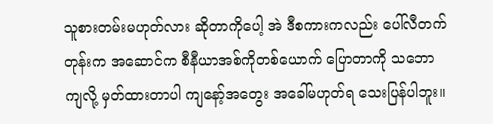သူစားတမ်းမဟုတ်လား ဆိုတာကိုပေါ့ အဲ ဒီစကားကလည်း ပေါ်လီတက်တုန်းက အဆောင်က စီနီယာအစ်ကိုတစ်ယောက် ပြောတာကို သဘောကျလို့ မှတ်ထားတာပါ ကျနော့်အတွေး အခေါ်မဟုတ်ရ သေးပြန်ပါဘူး။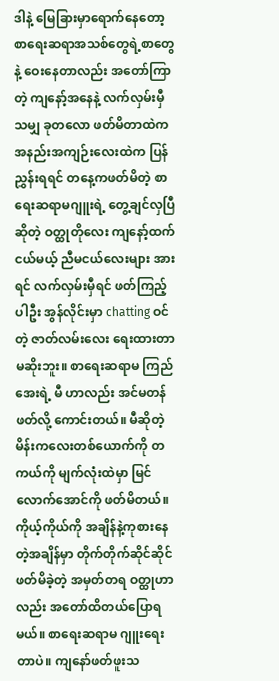ဒါနဲ့ မြေခြားမှာရောက်နေတော့ စာရေးဆရာအသစ်တွေရဲ့စာတွေနဲ့ ဝေးနေတာလည်း အတော်ကြာတဲ့ ကျနော့်အနေနဲ့ လက်လှမ်းမှီသမျှ ခုတလော ဖတ်မိတာထဲက အနည်းအကျဉ်းလေးထဲက ပြန်ညွှန်းရရင် တနေ့ကဖတ်မိတဲ့ စာရေးဆရာမဂျူးရဲ့ တွေ့ချင်လှပြီ ဆိုတဲ့ ဝတ္ထုတိုလေး ကျနော့်ထက်ငယ်မယ့် ညီမငယ်လေးများ အားရင် လက်လှမ်းမှီရင် ဖတ်ကြည့်ပါဦး အွန်လိုင်းမှာ chatting ဝင်တဲ့ ဇာတ်လမ်းလေး ရေးထားတာ မဆိုးဘူး။ စာရေးဆရာမ ကြည်အေးရဲ့ မီ ဟာလည်း အင်မတန်ဖတ်လို့ ကောင်းတယ်။ မီဆိုတဲ့ မိန်းကလေးတစ်ယောက်ကို တကယ်ကို မျက်လုံးထဲမှာ မြင်လောက်အောင်ကို ဖတ်မိတယ်။ ကိုယ့်ကိုယ်ကို အချိန်နဲ့ကုစားနေတဲ့အချိန်မှာ တိုက်တိုက်ဆိုင်ဆိုင် ဖတ်မိခဲ့တဲ့ အမှတ်တရ ဝတ္ထုဟာလည်း အတော်ထိတယ်ပြောရမယ်။ စာရေးဆရာမ ဂျူးရေးတာပဲ။ ကျနော်ဖတ်ဖူးသ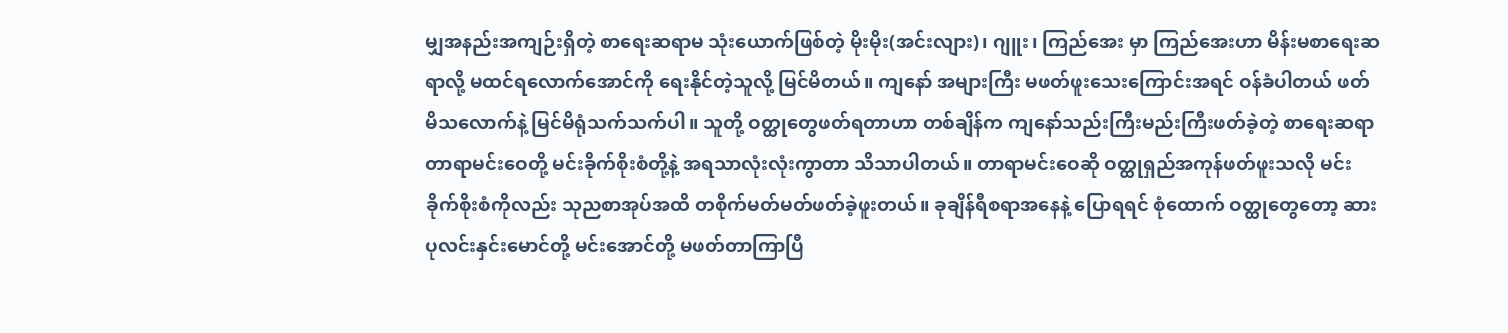မျှအနည်းအကျဉ်းရှိတဲ့ စာရေးဆရာမ သုံးယောက်ဖြစ်တဲ့ မိုးမိုး(အင်းလျား)၊ ဂျူး၊ ကြည်အေး မှာ ကြည်အေးဟာ မိန်းမစာရေးဆရာလို့ မထင်ရလောက်အောင်ကို ရေးနိုင်တဲ့သူလို့ မြင်မိတယ်။ ကျနော် အများကြီး မဖတ်ဖူးသေးကြောင်းအရင် ဝန်ခံပါတယ် ဖတ်မိသလောက်နဲ့ မြင်မိရုံသက်သက်ပါ။ သူတို့ ဝတ္ထုတွေဖတ်ရတာဟာ တစ်ချိန်က ကျနော်သည်းကြီးမည်းကြီးဖတ်ခဲ့တဲ့ စာရေးဆရာ တာရာမင်းဝေတို့ မင်းခိုက်စိုးစံတို့နဲ့ အရသာလုံးလုံးကွာတာ သိသာပါတယ်။ တာရာမင်းဝေဆို ဝတ္ထုရှည်အကုန်ဖတ်ဖူးသလို မင်းခိုက်စိုးစံကိုလည်း သုညစာအုပ်အထိ တစိုက်မတ်မတ်ဖတ်ခဲ့ဖူးတယ်။ ခုချိန်ရီစရာအနေနဲ့ ပြောရရင် စုံထောက် ဝတ္ထုတွေတော့ ဆားပုလင်းနှင်းမောင်တို့ မင်းအောင်တို့ မဖတ်တာကြာပြီ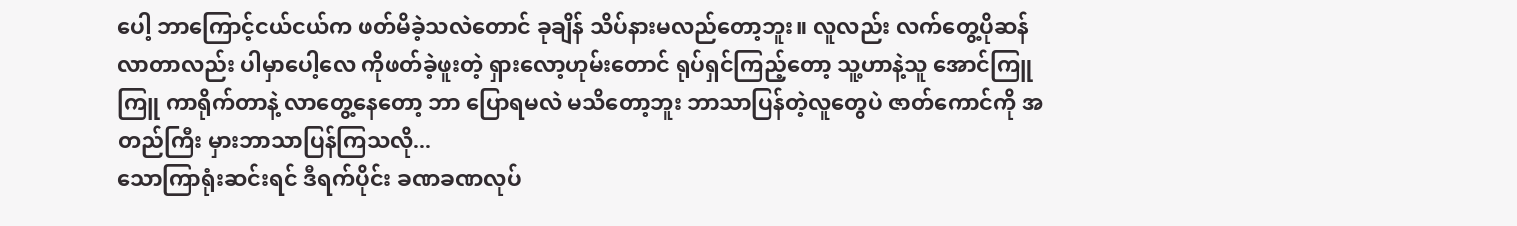ပေါ့ ဘာကြောင့်ငယ်ငယ်က ဖတ်မိခဲ့သလဲတောင် ခုချိန် သိပ်နားမလည်တော့ဘူး။ လူလည်း လက်တွေ့ပိုဆန်လာတာလည်း ပါမှာပေါ့လေ ကိုဖတ်ခဲ့ဖူးတဲ့ ရှားလော့ဟုမ်းတောင် ရုပ်ရှင်ကြည့်တော့ သူ့ဟာနဲ့သူ အောင်ကြူကြူ ကာရိုက်တာနဲ့ လာတွေ့နေတော့ ဘာ ပြောရမလဲ မသိတော့ဘူး ဘာသာပြန်တဲ့လူတွေပဲ ဇာတ်ကောင်ကို အတည်ကြီး မှားဘာသာပြန်ကြသလို...
သောကြာရုံးဆင်းရင် ဒီရက်ပိုင်း ခဏခဏလုပ်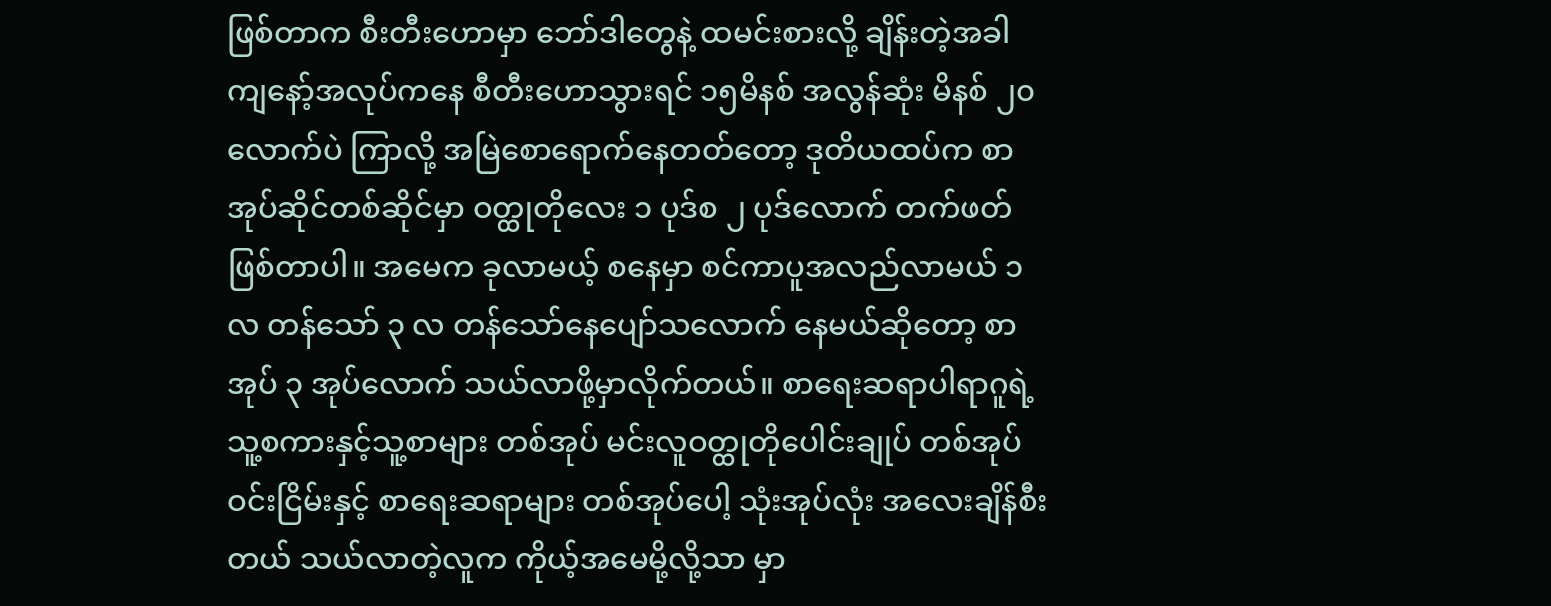ဖြစ်တာက စီးတီးဟောမှာ ဘော်ဒါတွေနဲ့ ထမင်းစားလို့ ချိန်းတဲ့အခါ ကျနော့်အလုပ်ကနေ စီတီးဟောသွားရင် ၁၅မိနစ် အလွန်ဆုံး မိနစ် ၂၀လောက်ပဲ ကြာလို့ အမြဲစောရောက်နေတတ်တော့ ဒုတိယထပ်က စာအုပ်ဆိုင်တစ်ဆိုင်မှာ ဝတ္ထုတိုလေး ၁ ပုဒ်စ ၂ ပုဒ်လောက် တက်ဖတ်ဖြစ်တာပါ။ အမေက ခုလာမယ့် စနေမှာ စင်ကာပူအလည်လာမယ် ၁ လ တန်သော် ၃ လ တန်သော်နေပျော်သလောက် နေမယ်ဆိုတော့ စာအုပ် ၃ အုပ်လောက် သယ်လာဖို့မှာလိုက်တယ်။ စာရေးဆရာပါရာဂူရဲ့ သူ့စကားနှင့်သူ့စာများ တစ်အုပ် မင်းလူဝတ္ထုတိုပေါင်းချုပ် တစ်အုပ် ဝင်းငြိမ်းနှင့် စာရေးဆရာများ တစ်အုပ်ပေါ့ သုံးအုပ်လုံး အလေးချိန်စီးတယ် သယ်လာတဲ့လူက ကိုယ့်အမေမို့လို့သာ မှာ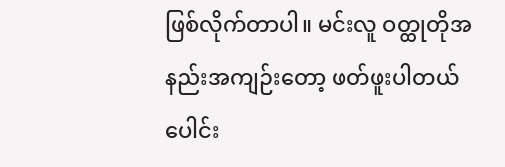ဖြစ်လိုက်တာပါ။ မင်းလူ ဝတ္ထုတိုအနည်းအကျဉ်းတော့ ဖတ်ဖူးပါတယ် ပေါင်း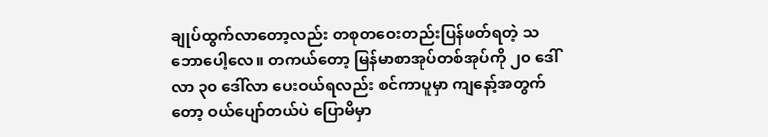ချုပ်ထွက်လာတော့လည်း တစုတဝေးတည်းပြန်ဖတ်ရတဲ့ သဘောပေါ့လေ။ တကယ်တော့ မြန်မာစာအုပ်တစ်အုပ်ကို ၂၀ ဒေါ်လာ ၃၀ ဒေါ်လာ ပေးဝယ်ရလည်း စင်ကာပူမှာ ကျနော့်အတွက်တော့ ဝယ်ပျော်တယ်ပဲ ပြောမိမှာ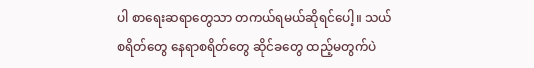ပါ စာရေးဆရာတွေသာ တကယ်ရမယ်ဆိုရင်ပေါ့။ သယ်စရိတ်တွေ နေရာစရိတ်တွေ ဆိုင်ခတွေ ထည့်မတွက်ပဲ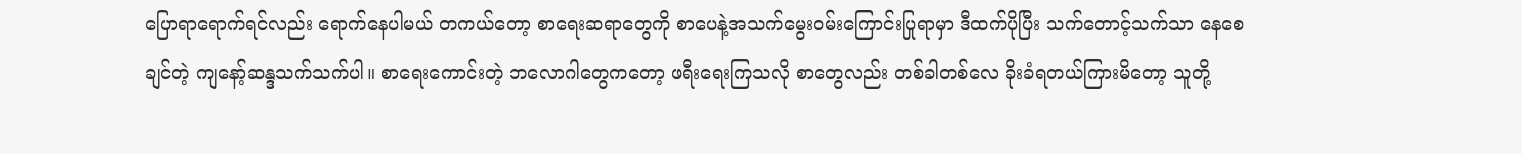ပြောရာရောက်ရင်လည်း ရောက်နေပါမယ် တကယ်တော့ စာရေးဆရာတွေကို စာပေနဲ့အသက်မွေးဝမ်းကြောင်းပြုရာမှာ ဒီထက်ပိုပြီး သက်တောင့်သက်သာ နေစေချင်တဲ့ ကျနော့်ဆန္ဒသက်သက်ပါ။ စာရေးကောင်းတဲ့ ဘလောဂါတွေကတော့ ဖရီးရေးကြသလို စာတွေလည်း တစ်ခါတစ်လေ ခိုးခံရတယ်ကြားမိတော့ သူတို့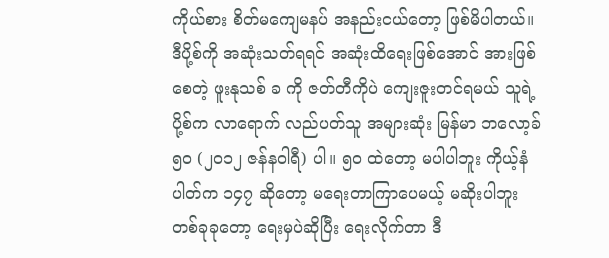ကိုယ်စား စိတ်မကျေမနပ် အနည်းငယ်တော့ ဖြစ်မိပါတယ်။
ဒီပို့စ်ကို အဆုံးသတ်ရရင် အဆုံးထိရေးဖြစ်အောင် အားဖြစ်စေတဲ့ ဖူးနုသစ် ခ ကို ဇတ်တီကိုပဲ ကျေးဇူးတင်ရမယ် သူရဲ့ပို့စ်က လာရောက် လည်ပတ်သူ အများဆုံး မြန်မာ ဘလော့ခ် ၅၀ (၂၀၁၂ ဇန်နဝါရီ) ပါ။ ၅၀ ထဲတော့ မပါပါဘူး ကိုယ့်နံပါတ်က ၁၄၇ ဆိုတော့ မရေးတာကြာပေမယ့် မဆိုးပါဘူး တစ်ခုခုတော့ ရေးမှပဲဆိုပြီး ရေးလိုက်တာ ဒီ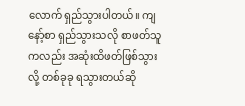လောက် ရှည်သွားပါတယ်။ ကျနော့်စာ ရှည်သွားသလို စာဖတ်သူကလည်း အဆုံးထိဖတ်ဖြစ်သွားလို့ တစ်ခုခု ရသွားတယ်ဆို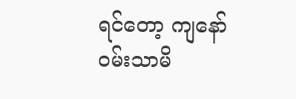ရင်တော့ ကျနော် ဝမ်းသာမိ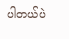ပါတယ်ပဲ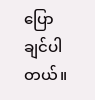ပြောချင်ပါတယ်။